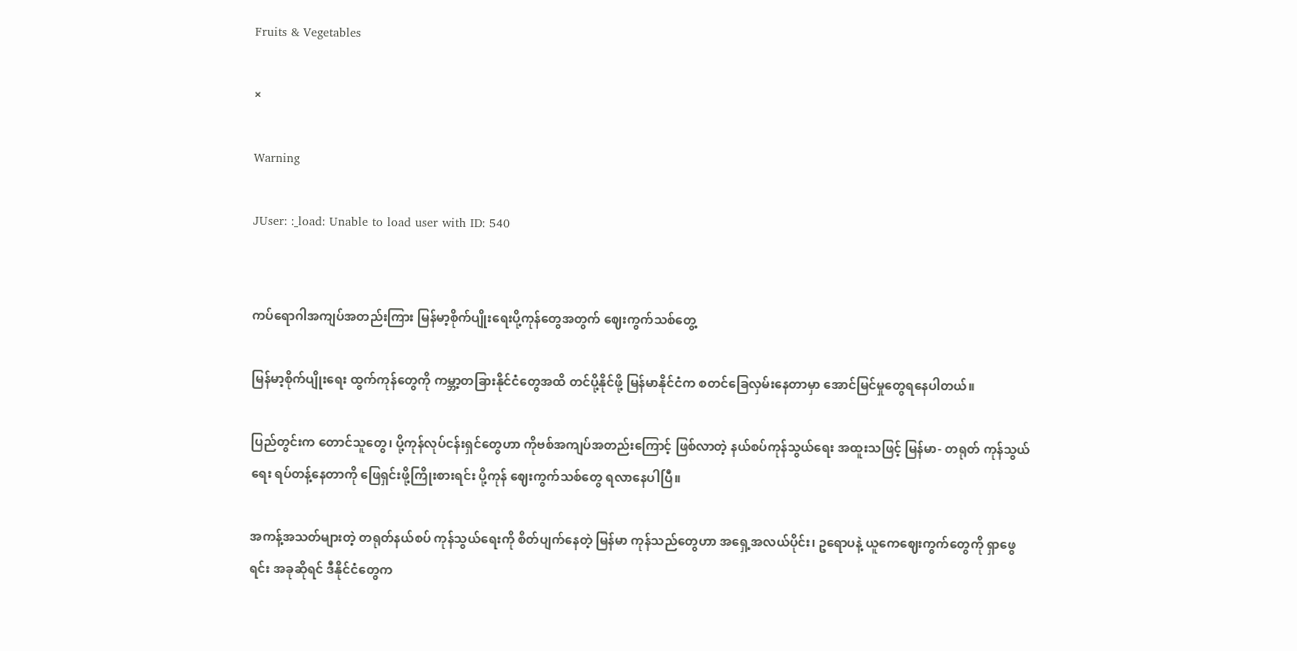Fruits & Vegetables

×

Warning

JUser: :_load: Unable to load user with ID: 540


ကပ်ရောဂါအကျပ်အတည်းကြား မြန်မာ့စိုက်ပျိုးရေးပို့ကုန်တွေအတွက် ဈေးကွက်သစ်တွေ့

မြန်မာ့စိုက်ပျိုးရေး ထွက်ကုန်တွေကို ကမ္ဘာ့တခြားနိုင်ငံတွေအထိ တင်ပို့နိုင်ဖို့ မြန်မာနိုင်ငံက စတင်ခြေလှမ်းနေတာမှာ အောင်မြင်မှုတွေရနေပါတယ်။

ပြည်တွင်းက တောင်သူတွေ၊ ပို့ကုန်လုပ်ငန်းရှင်တွေဟာ ကိုဗစ်အကျပ်အတည်းကြောင့် ဖြစ်လာတဲ့ နယ်စပ်ကုန်သွယ်ရေး အထူးသဖြင့် မြန်မာ- တရုတ် ကုန်သွယ်ရေး ရပ်တန့်နေတာကို ဖြေရှင်းဖို့ကြိုးစားရင်း ပို့ကုန် ဈေးကွက်သစ်တွေ ရလာနေပါပြီ။

အကန့်အသတ်များတဲ့ တရုတ်နယ်စပ် ကုန်သွယ်ရေးကို စိတ်ပျက်နေတဲ့ မြန်မာ ကုန်သည်တွေဟာ အရှေ့အလယ်ပိုင်း၊ ဥရောပနဲ့ ယူကေဈေးကွက်တွေကို ရှာဖွေရင်း အခုဆိုရင် ဒီနိုင်ငံတွေက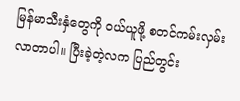မြန်မာသီးနှံတွေကို ဝယ်ယူဖို့ စတင်ကမ်းလှမ်းလာတာပါ။ ပြီးခဲ့တဲ့လက ပြည်တွင်း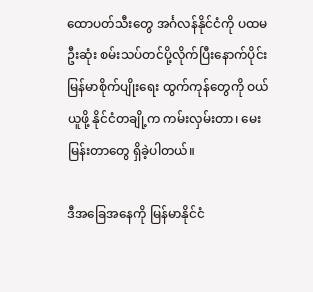ထောပတ်သီးတွေ အင်္ဂလန်နိုင်ငံကို ပထမဦးဆုံး စမ်းသပ်တင်ပို့လိုက်ပြီးနောက်ပိုင်း မြန်မာစိုက်ပျိုးရေး ထွက်ကုန်တွေကို ဝယ်ယူဖို့ နိုင်ငံတချို့က ကမ်းလှမ်းတာ၊ မေးမြန်းတာတွေ ရှိခဲ့ပါတယ်။

ဒီအခြေအနေကို မြန်မာနိုင်ငံ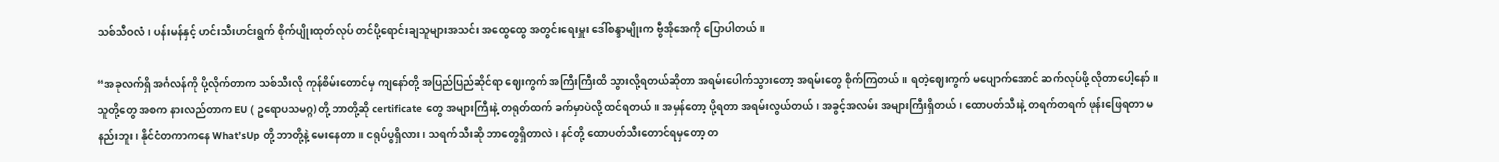သစ်သီဝလံ၊ ပန်းမန်နှင့် ဟင်းသီးဟင်းရွက် စိုက်ပျိုးထုတ်လုပ် တင်ပို့ရောင်းချသူများအသင်း အထွေထွေ အတွင်းရေးမှူး ဒေါ်စန္ဒာမျိုးက ဗွီအိုအေကို ပြောပါတယ်။

“အခုလက်ရှိ အင်္ဂလန်ကို ပို့လိုက်တာက သစ်သီးလို ကုန်စိမ်းတောင်မှ ကျနော်တို့ အပြည်ပြည်ဆိုင်ရာ ဈေးကွက် အကြီးကြီးထိ သွားလို့ရတယ်ဆိုတာ အရမ်းပေါက်သွားတော့ အရမ်းတွေ စိုက်ကြတယ်။ ရတဲ့ဈေးကွက် မပျောက်အောင် ဆက်လုပ်ဖို့ လိုတာပေါ့နော်။ သူတို့တွေ အစက နားလည်တာက EU ( ဥရောပသမဂ္ဂ) တို့ ဘာတို့ဆို certificate တွေ အများကြီးနဲ့ တရုတ်ထက် ခက်မှာပဲလို့ ထင်ရတယ်။ အမှန်တော့ ပို့ရတာ အရမ်းလွယ်တယ်၊ အခွင့်အလမ်း အများကြီးရှိတယ်၊ ထောပတ်သီးနဲ့ တရက်တရက် ဖုန်းဖြေရတာ မနည်းဘူး၊ နိုင်ငံတကာကနေ What’sUp တို့ ဘာတို့နဲ့ မေးနေတာ။ ငရုပ်ပွရှိလား၊ သရက်သီးဆို ဘာတွေရှိတာလဲ၊ နင်တို့ ထောပတ်သီးတောင်ရမှတော့ တ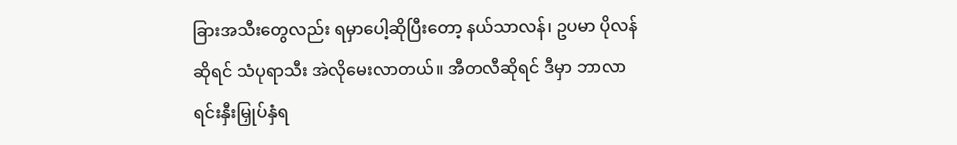ခြားအသီးတွေလည်း ရမှာပေါ့ဆိုပြီးတော့ နယ်သာလန်၊ ဥပမာ ပိုလန်ဆိုရင် သံပုရာသီး အဲလိုမေးလာတယ်။ အီတလီဆိုရင် ဒီမှာ ဘာလာရင်းနှီးမြှုပ်နှံရ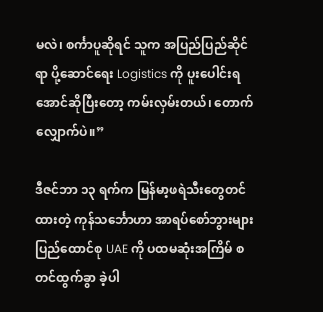မလဲ၊ စင်္ကာပူဆိုရင် သူက အပြည်ပြည်ဆိုင်ရာ ပို့ဆောင်ရေး Logistics ကို ပူးပေါင်းရအောင်ဆိုပြီးတော့ ကမ်းလှမ်းတယ်၊ တောက်လျှောက်ပဲ။”

ဒီဇင်ဘာ ၁၃ ရက်က မြန်မာ့ဖရဲသီးတွေတင်ထားတဲ့ ကုန်သင်္ဘောဟာ အာရပ်စော်ဘွားများပြည်ထောင်စု UAE ကို ပထမဆုံးအကြိမ် စတင်ထွက်ခွာ ခဲ့ပါ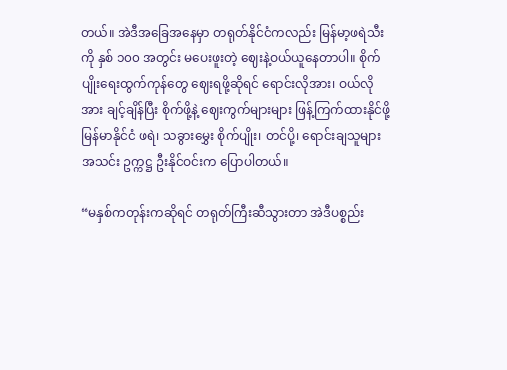တယ်။ အဲဒီအခြေအနေမှာ တရုတ်နိုင်ငံကလည်း မြန်မာ့ဖရဲသီးကို နှစ် ၁၀၀ အတွင်း မပေးဖူးတဲ့ ဈေးနဲ့ဝယ်ယူနေတာပါ။ စိုက်ပျိုးရေးထွက်ကုန်တွေ ဈေးရဖို့ဆိုရင် ရောင်းလိုအား၊ ဝယ်လိုအား ချင့်ချိန်ပြီး စိုက်ဖို့နဲ့ ဈေးကွက်များများ ဖြန့်ကြက်ထားနိုင်ဖို့ မြန်မာနိုင်ငံ ဖရဲ၊ သခွားမွှေး စိုက်ပျိုး၊ တင်ပို့၊ ရောင်းချသူများအသင်း ဥက္ကဋ္ဌ ဦးနိုင်ဝင်းက ပြောပါတယ်။

“မနှစ်ကတုန်းကဆိုရင် တရုတ်ကြီးဆီသွားတာ အဲဒီပစ္စည်း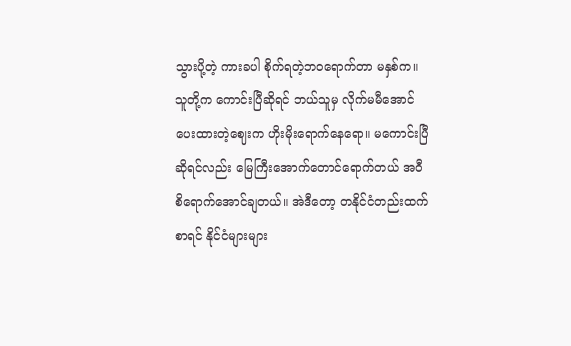သွားပို့တဲ့ ကားခပါ စိုက်ရတဲ့ဘဝရောက်တာ မနှစ်က။ သူတို့က ကောင်းပြီဆိုရင် ဘယ်သူမှ လိုက်မမီအောင် ပေးထားတဲ့ဈေးက ဟိုးမိုးရောက်နေရော။ မကောင်းပြီဆိုရင်လည်း မြေကြီးအောက်တောင်ရောက်တယ် အဝီစိရောက်အောင်ချတယ်။ အဲဒီတော့ တနိုင်ငံတည်းထက်စာရင် နိုင်ငံများများ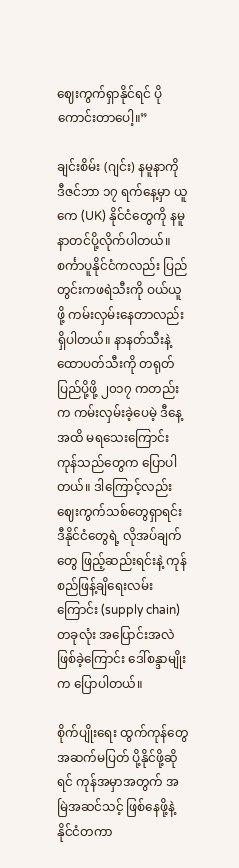ဈေးကွက်ရှာနိုင်ရင် ပိုကောင်းတာပေါ့။”

ချင်းစိမ်း (ဂျင်း) နမူနာကို ဒီဇင်ဘာ ၁၇ ရက်နေ့မှာ ယူကေ (UK) နိုင်ငံတွေကို နမူနာတင်ပို့လိုက်ပါတယ်။ စင်္ကာပူနိုင်ငံကလည်း ပြည်တွင်းကဖရဲသီးကို ဝယ်ယူဖို့ ကမ်းလှမ်းနေတာလည်း ရှိပါတယ်။ နာနတ်သီးနဲ့ ထောပတ်သီးကို တရုတ်ပြည်ပို့ဖို့ ၂၀၁၇ ကတည်းက ကမ်းလှမ်းခဲ့ပေမဲ့ ဒီနေ့အထိ မရသေးကြောင်း ကုန်သည်တွေက ပြောပါတယ်။ ဒါကြောင့်လည်း ဈေးကွက်သစ်တွေရှာရင်း ဒီနိုင်ငံတွေရဲ့ လိုအပ်ချက်တွေ ဖြည့်ဆည်းရင်းနဲ့ ကုန်စည်ဖြန့်ချိရေးလမ်းကြောင်း (supply chain) တခုလုံး အပြောင်းအလဲဖြစ်ခဲ့ကြောင်း ဒေါ်စန္ဒာမျိုးက ပြောပါတယ်။

စိုက်ပျိုးရေး ထွက်ကုန်တွေ အဆက်မပြတ် ပို့နိုင်ဖို့ဆိုရင် ကုန်အမှာအတွက် အမြဲအဆင်သင့် ဖြစ်နေဖို့နဲ့ နိုင်ငံတကာ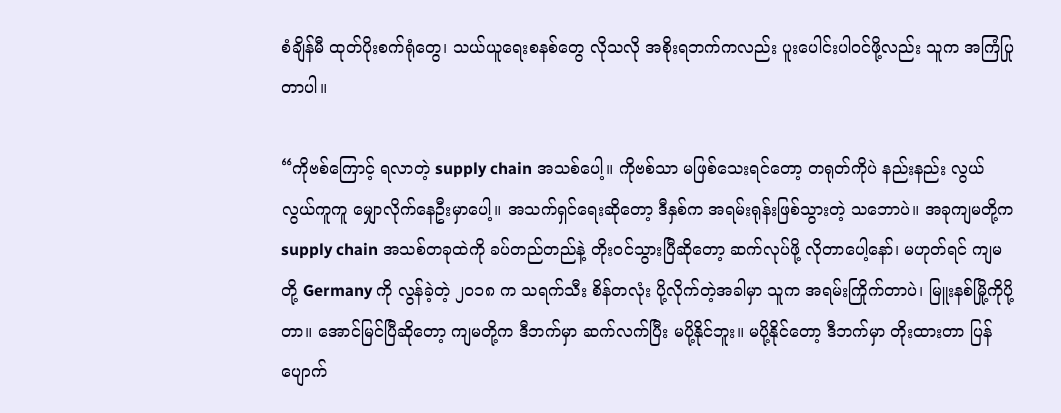စံချိန်မီ ထုတ်ပိုးစက်ရုံတွေ၊ သယ်ယူရေးစနစ်တွေ လိုသလို အစိုးရဘက်ကလည်း ပူးပေါင်းပါဝင်ဖို့လည်း သူက အကြံပြုတာပါ။

“ကိုဗစ်ကြောင့် ရလာတဲ့ supply chain အသစ်ပေါ့။ ကိုဗစ်သာ မဖြစ်သေးရင်တော့ တရုတ်ကိုပဲ နည်းနည်း လွယ်လွယ်ကူကူ မျှောလိုက်နေဦးမှာပေါ့။ အသက်ရှင်ရေးဆိုတော့ ဒီနှစ်က အရမ်းရုန်းဖြစ်သွားတဲ့ သဘောပဲ။ အခုကျမတို့က supply chain အသစ်တခုထဲကို ခပ်တည်တည်နဲ့ တိုးဝင်သွားပြီဆိုတော့ ဆက်လုပ်ဖို့ လိုတာပေါ့နော်၊ မဟုတ်ရင် ကျမတို့ Germany ကို လွန်ခဲ့တဲ့ ၂၀၁၈ က သရက်သီး စိန်တလုံး ပို့လိုက်တဲ့အခါမှာ သူက အရမ်းကြိုက်တာပဲ၊ မြူးနစ်မြို့ကိုပို့တာ။ အောင်မြင်ပြီဆိုတော့ ကျမတို့က ဒီဘက်မှာ ဆက်လက်ပြီး မပို့နိုင်ဘူး။ မပို့နိုင်တော့ ဒီဘက်မှာ တိုးထားတာ ပြန်ပျောက်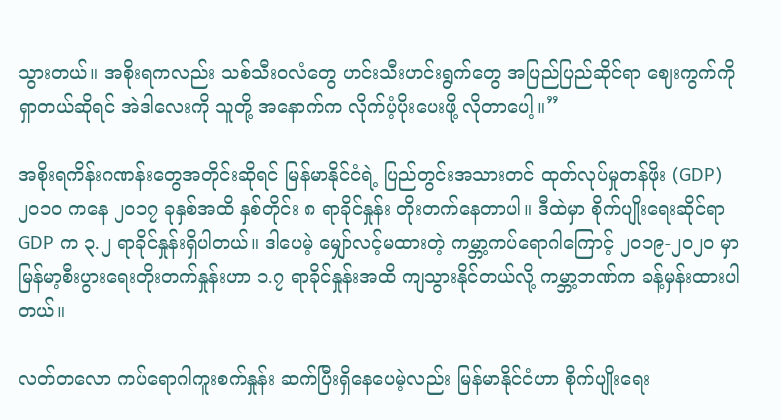သွားတယ်။ အစိုးရကလည်း သစ်သီးဝလံတွေ ဟင်းသီးဟင်းရွက်တွေ အပြည်ပြည်ဆိုင်ရာ ဈေးကွက်ကို ရှာတယ်ဆိုရင် အဲဒါလေးကို သူတို့ အနောက်က လိုက်ပံ့ပိုးပေးဖို့ လိုတာပေါ့။”

အစိုးရကိန်းဂဏန်းတွေအတိုင်းဆိုရင် မြန်မာနိုင်ငံရဲ့ ပြည်တွင်းအသားတင် ထုတ်လုပ်မှုတန်ဖိုး (GDP) ၂၀၁၀ ကနေ ၂၀၁၇ ခုနှစ်အထိ နှစ်တိုင်း ၈ ရာခိုင်နှုန်း တိုးတက်နေတာပါ။ ဒီထဲမှာ စိုက်ပျိုးရေးဆိုင်ရာ GDP က ၃.၂ ရာခိုင်နှုန်းရှိပါတယ်။ ဒါပေမဲ့ မျှော်လင့်မထားတဲ့ ကမ္ဘာ့ကပ်ရောဂါကြောင့် ၂၀၁၉-၂၀၂၀ မှာ မြန်မာ့စီးပွားရေးတိုးတက်နှုန်းဟာ ၁.၇ ရာခိုင်နှုန်းအထိ ကျသွားနိုင်တယ်လို့ ကမ္ဘာ့ဘဏ်က ခန့်မှန်းထားပါတယ်။

လတ်တလော ကပ်ရောဂါကူးစက်နှုန်း ဆက်ပြီးရှိနေပေမဲ့လည်း မြန်မာနိုင်ငံဟာ စိုက်ပျိုးရေး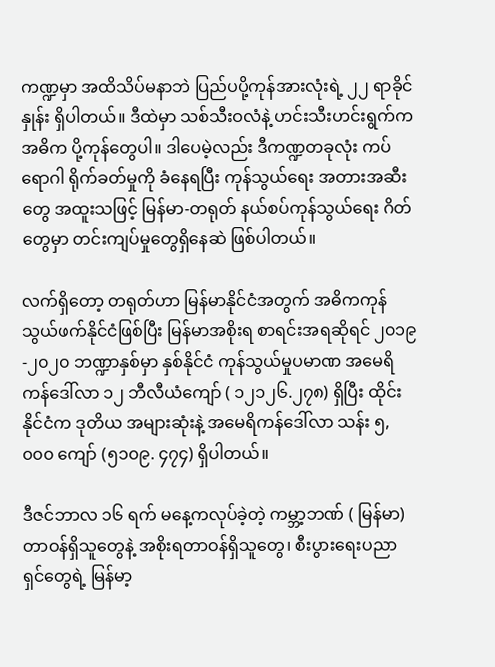ကဏ္ဍမှာ အထိသိပ်မနာဘဲ ပြည်ပပို့ကုန်အားလုံးရဲ့ ၂၂ ရာခိုင်နှုန်း ရှိပါတယ်။ ဒီထဲမှာ သစ်သီးဝလံနဲ့ ဟင်းသီးဟင်းရွက်က အဓိက ပို့ကုန်တွေပါ။ ဒါပေမဲ့လည်း ဒီကဏ္ဍတခုလုံး ကပ်ရောဂါ ရိုက်ခတ်မှုကို ခံနေရပြီး ကုန်သွယ်ရေး အတားအဆီးတွေ အထူးသဖြင့် မြန်မာ-တရုတ် နယ်စပ်ကုန်သွယ်ရေး ဂိတ်တွေမှာ တင်းကျပ်မှုတွေရှိနေဆဲ ဖြစ်ပါတယ်။

လက်ရှိတော့ တရုတ်ဟာ မြန်မာနိုင်ငံအတွက် အဓိကကုန်သွယ်ဖက်နိုင်ငံဖြစ်ပြီး မြန်မာအစိုးရ စာရင်းအရဆိုရင် ၂၀၁၉-၂၀၂၀ ဘဏ္ဍာနှစ်မှာ နှစ်နိုင်ငံ ကုန်သွယ်မှုပမာဏ အမေရိကန်ဒေါ်လာ ၁၂ ဘီလီယံကျော် ( ၁၂၁၂၆.၂၇၈) ရှိပြီး ထိုင်းနိုင်ငံက ဒုတိယ အများဆုံးနဲ့ အမေရိကန်ဒေါ်လာ သန်း ၅,၀၀၀ ကျော် (၅၁၀၉. ၄၇၄) ရှိပါတယ်။

ဒီဇင်ဘာလ ၁၆ ရက် မနေ့ကလုပ်ခဲ့တဲ့ ကမ္ဘာ့ဘဏ် ( မြန်မာ) တာဝန်ရှိသူတွေနဲ့ အစိုးရတာဝန်ရှိသူတွေ၊ စီးပွားရေးပညာရှင်တွေရဲ့ မြန်မာ့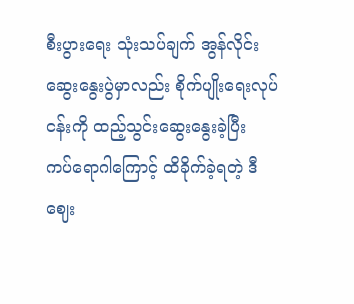စီးပွားရေး သုံးသပ်ချက် အွန်လိုင်းဆွေးနွေးပွဲမှာလည်း စိုက်ပျိုးရေးလုပ်ငန်းကို ထည့်သွင်းဆွေးနွေးခဲ့ပြီး ကပ်ရောဂါကြောင့် ထိခိုက်ခဲ့ရတဲ့ ဒီဈေး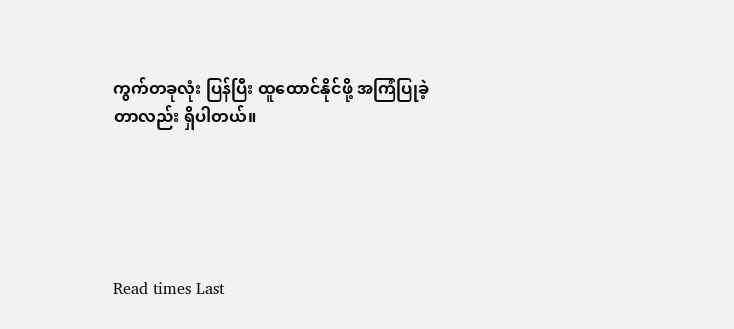ကွက်တခုလုံး ပြန်ပြီး ထူထောင်နိုင်ဖို့ အကြံပြုခဲ့တာလည်း ရှိပါတယ်။





Read times Last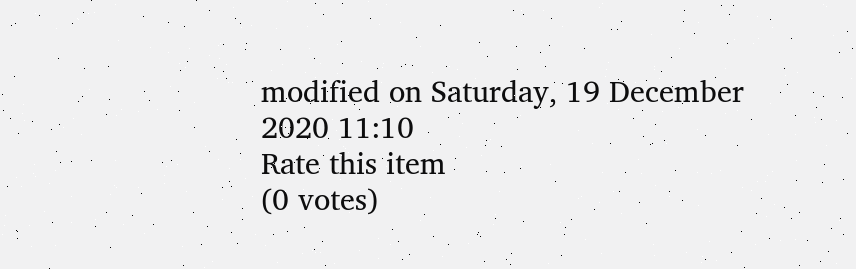modified on Saturday, 19 December 2020 11:10
Rate this item
(0 votes)